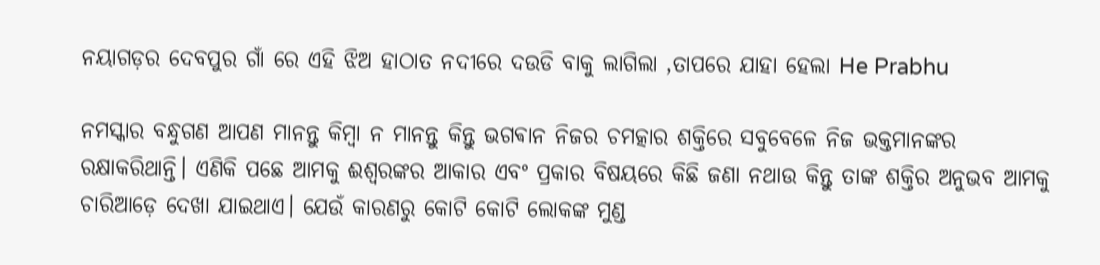ନୟାଗଡ଼ର ଦେବପୁର ଗାଁ ରେ ଏହି ଝିଅ ହାଠାତ ନଦୀରେ ଦଉଡି ବାକୁ ଲାଗିଲା ,ତାପରେ ଯାହା ହେଲା He Prabhu

ନମସ୍କାର ବନ୍ଧୁଗଣ ଆପଣ ମାନନ୍ତୁ କିମ୍ବା ନ ମାନନ୍ତୁ କିନ୍ତୁ ଭଗଵାନ ନିଜର ଚମତ୍କାର ଶକ୍ତିରେ ସବୁବେଳେ ନିଜ ଭକ୍ତମାନଙ୍କର ରକ୍ଷାକରିଥାନ୍ତି। ଏଣିକି ପଛେ ଆମକୁ ଈଶ୍ୱରଙ୍କର ଆକାର ଏବଂ ପ୍ରକାର ବିଷୟରେ କିଛି ଜଣା ନଥାଉ କିନ୍ତୁ ତାଙ୍କ ଶକ୍ତିର ଅନୁଭବ ଆମକୁ ଚାରିଆଡ଼େ ଦେଖା ଯାଇଥାଏ। ଯେଉଁ କାରଣରୁ କୋଟି କୋଟି ଲୋକଙ୍କ ମୁଣ୍ଡ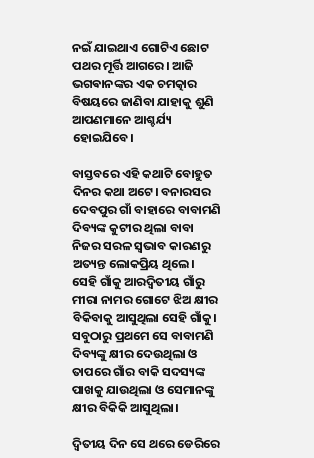ନଇଁ ଯାଇଥାଏ ଗୋଟିଏ ଛୋଟ ପଥର ମୂର୍ତ୍ତି ଆଗରେ। ଆଜି ଭଗଵାନଙ୍କର ଏକ ଚମତ୍କାର ବିଷୟରେ ଜାଣିବା ଯାହାକୁ ଶୁଣି ଆପଣମାନେ ଆଶ୍ଚର୍ଯ୍ୟ ହୋଇଯିବେ।

ବାସ୍ତବରେ ଏହି କଥାଟି ବୋହୁତ ଦିନର କଥା ଅଟେ। ବନାରସର ଦେବପୁର ଗାଁ ବାହାରେ ବାବାମଣି ଦିବ୍ୟଙ୍କ କୁଟୀର ଥିଲା ବାବା ନିଜର ସରଳ ସ୍ଵଭାବ କାରଣରୁ ଅତ୍ୟନ୍ତ ଲୋକପ୍ରିୟ ଥିଲେ। ସେହି ଗାଁକୁ ଆରଦ୍ଵିତୀୟ ଗାଁରୁ ମୀରା ନାମର ଗୋଟେ ଝିଅ କ୍ଷୀର ବିକିବାକୁ ଆସୁଥିଲା ସେହି ଗାଁକୁ। ସବୁଠାରୁ ପ୍ରଥମେ ସେ ବାବାମଣି ଦିବ୍ୟଙ୍କୁ କ୍ଷୀର ଦେଉଥିଲା ଓ ତାପରେ ଗାଁର ବାକି ସଦସ୍ୟଙ୍କ ପାଖକୁ ଯାଉଥିଲା ଓ ସେମାନଙ୍କୁ କ୍ଷୀର ବିକିକି ଆସୁଥିଲା।

ଦ୍ୱିତୀୟ ଦିନ ସେ ଥରେ ଡେରିରେ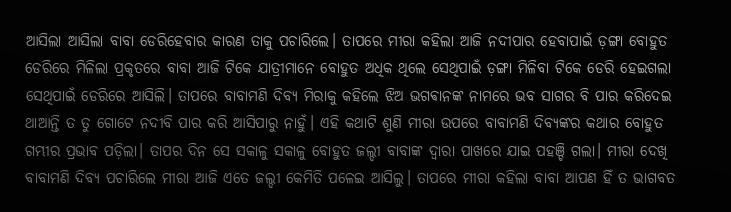ଆସିଲା ଆସିଲା ବାବା ଡେରିହେବାର କାରଣ ତାକୁ ପଚାରିଲେ। ତାପରେ ମୀରା କହିଲା ଆଜି ନଦୀପାର ହେବାପାଇଁ ଡ଼ଙ୍ଗା ବୋହୁତ ଡେରିରେ ମିଳିଲା ପ୍ରକୃତରେ ବାବା ଆଜି ଟିକେ ଯାତ୍ରୀମାନେ ବୋହୁତ ଅଧିକ ଥିଲେ ସେଥିପାଇଁ ଡ଼ଙ୍ଗା ମିଳିବା ଟିକେ ଡେରି ହେଇଗଲା ସେଥିପାଇଁ ଡେରିରେ ଆସିଲି। ତାପରେ ବାବାମଣି ଦିବ୍ୟ ମିରାକୁ କହିଲେ ଝିଅ ଭଗଵାନଙ୍କ ନାମରେ ଭବ ସାଗର ବି ପାର କରିଦେଇ ଥାଆନ୍ତି ତ ତୁ ଗୋଟେ ନଦୀବି ପାର କରି ଆସିପାରୁ ନାହୁଁ। ଏହି କଥାଟି ଶୁଣି ମୀରା ଉପରେ ବାବାମଣି ଦିବ୍ୟଙ୍କର କଥାର ବୋହୁତ ଗମ୍ଭୀର ପ୍ରଭାବ ପଡ଼ିଲା। ତାପର ଦିନ ସେ ସକାଳୁ ସକାଳୁ ବୋହୁତ ଜଲ୍ଦୀ ବାବାଙ୍କ ଦ୍ଵାରା ପାଖରେ ଯାଇ ପହଞ୍ଚି ଗଲା। ମୀରା ଦେଖି ବାବାମଣି ଦିବ୍ୟ ପଚାରିଲେ ମୀରା ଆଜି ଏତେ ଜଲ୍ଦୀ କେମିତି ପଳେଇ ଆସିଲୁ। ତାପରେ ମୀରା କହିଲା ବାବା ଆପଣ ହିଁ ତ ଭାଗବତ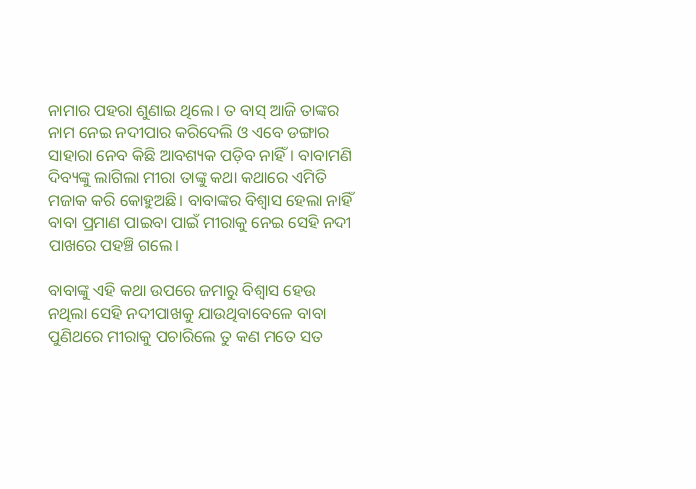ନାମାର ପହରା ଶୁଣାଇ ଥିଲେ। ତ ବାସ୍ ଆଜି ତାଙ୍କର ନାମ ନେଇ ନଦୀପାର କରିଦେଲି ଓ ଏବେ ଡଙ୍ଗାର ସାହାରା ନେବ କିଛି ଆବଶ୍ୟକ ପଡ଼ିବ ନାହିଁ। ବାବାମଣି ଦିବ୍ୟଙ୍କୁ ଲାଗିଲା ମୀରା ତାଙ୍କୁ କଥା କଥାରେ ଏମିତି ମଜାକ କରି କୋହୁଅଛି। ବାବାଙ୍କର ବିଶ୍ଵାସ ହେଲା ନାହିଁ ବାବା ପ୍ରମାଣ ପାଇବା ପାଇଁ ମୀରାକୁ ନେଇ ସେହି ନଦୀ ପାଖରେ ପହଞ୍ଚି ଗଲେ।

ବାବାଙ୍କୁ ଏହି କଥା ଉପରେ ଜମାରୁ ବିଶ୍ୱାସ ହେଉ ନଥିଲା ସେହି ନଦୀପାଖକୁ ଯାଉଥିବାବେଳେ ବାବା ପୁଣିଥରେ ମୀରାକୁ ପଚାରିଲେ ତୁ କଣ ମତେ ସତ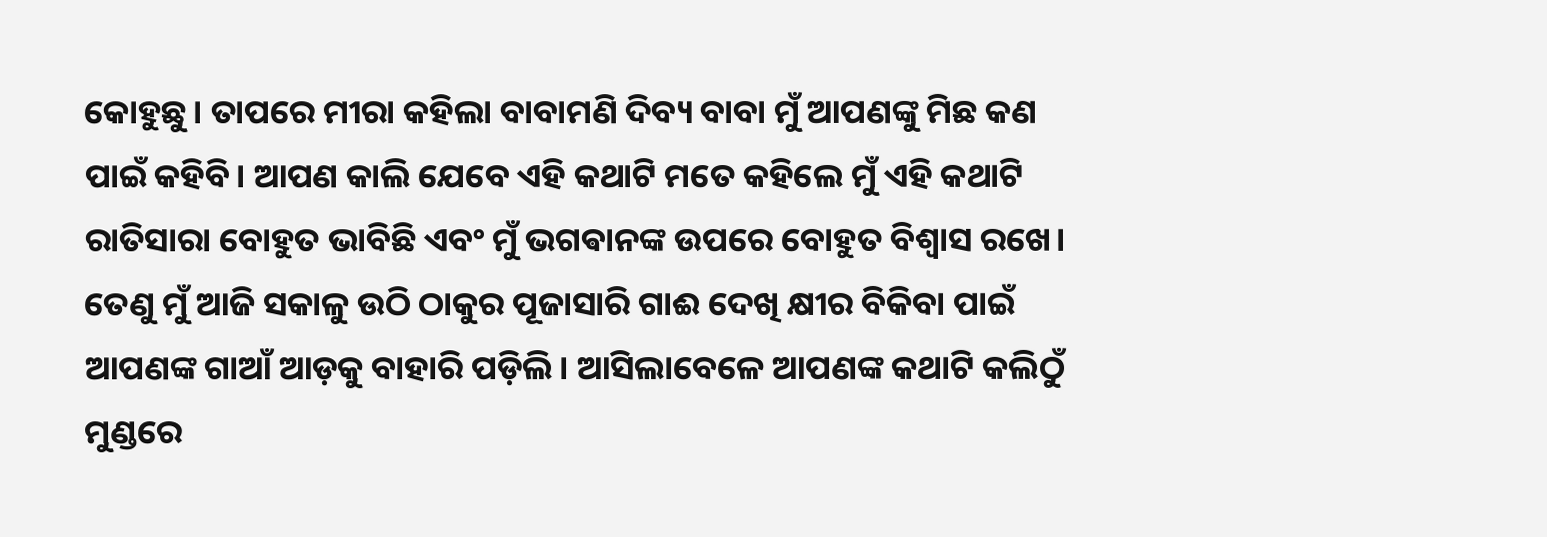କୋହୁଛୁ। ତାପରେ ମୀରା କହିଲା ବାବାମଣି ଦିବ୍ୟ ବାବା ମୁଁ ଆପଣଙ୍କୁ ମିଛ କଣ ପାଇଁ କହିବି। ଆପଣ କାଲି ଯେବେ ଏହି କଥାଟି ମତେ କହିଲେ ମୁଁ ଏହି କଥାଟି ରାତିସାରା ବୋହୁତ ଭାବିଛି ଏବଂ ମୁଁ ଭଗଵାନଙ୍କ ଉପରେ ବୋହୁତ ବିଶ୍ୱାସ ରଖେ। ତେଣୁ ମୁଁ ଆଜି ସକାଳୁ ଉଠି ଠାକୁର ପୂଜାସାରି ଗାଈ ଦେଖି କ୍ଷୀର ବିକିବା ପାଇଁ ଆପଣଙ୍କ ଗାଆଁ ଆଡ଼କୁ ବାହାରି ପଡ଼ିଲି। ଆସିଲାବେଳେ ଆପଣଙ୍କ କଥାଟି କଲିଠୁଁ ମୁଣ୍ଡରେ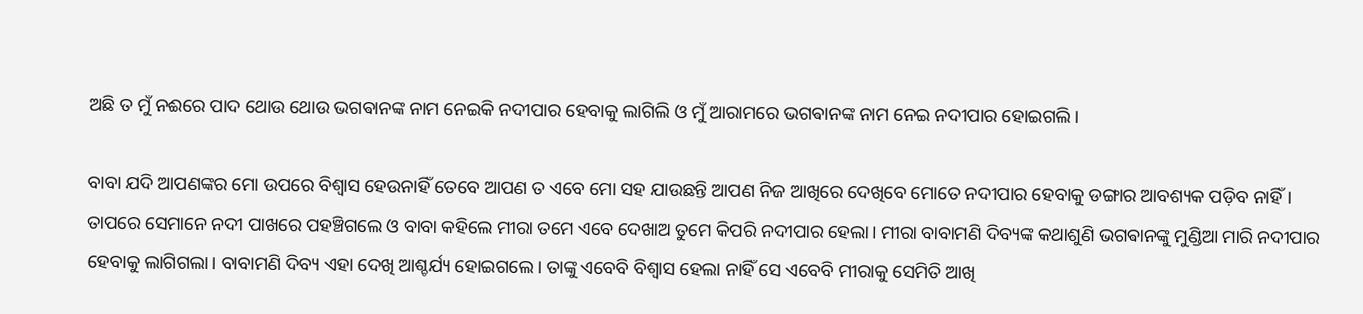ଅଛି ତ ମୁଁ ନଈରେ ପାଦ ଥୋଉ ଥୋଉ ଭଗଵାନଙ୍କ ନାମ ନେଇକି ନଦୀପାର ହେବାକୁ ଲାଗିଲି ଓ ମୁଁ ଆରାମରେ ଭଗଵାନଙ୍କ ନାମ ନେଇ ନଦୀପାର ହୋଇଗଲି।

ବାବା ଯଦି ଆପଣଙ୍କର ମୋ ଉପରେ ବିଶ୍ୱାସ ହେଉନାହିଁ ତେବେ ଆପଣ ତ ଏବେ ମୋ ସହ ଯାଉଛନ୍ତି ଆପଣ ନିଜ ଆଖିରେ ଦେଖିବେ ମୋତେ ନଦୀପାର ହେବାକୁ ଡଙ୍ଗାର ଆବଶ୍ୟକ ପଡ଼ିବ ନାହିଁ। ତାପରେ ସେମାନେ ନଦୀ ପାଖରେ ପହଞ୍ଚିଗଲେ ଓ ବାବା କହିଲେ ମୀରା ତମେ ଏବେ ଦେଖାଅ ତୁମେ କିପରି ନଦୀପାର ହେଲା। ମୀରା ବାବାମଣି ଦିବ୍ୟଙ୍କ କଥାଶୁଣି ଭଗଵାନଙ୍କୁ ମୁଣ୍ଡିଆ ମାରି ନଦୀପାର ହେବାକୁ ଲାଗିଗଲା। ବାବାମଣି ଦିବ୍ୟ ଏହା ଦେଖି ଆଶ୍ଚର୍ଯ୍ୟ ହୋଇଗଲେ। ତାଙ୍କୁ ଏବେବି ବିଶ୍ୱାସ ହେଲା ନାହିଁ ସେ ଏବେବି ମୀରାକୁ ସେମିତି ଆଖି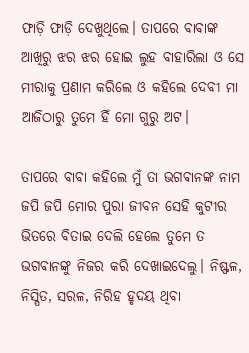ଫାଡ଼ି ଫାଡ଼ି ଦେଖୁଥିଲେ। ତାପରେ ବାବାଙ୍କ ଆଖିରୁ ଝର ଝର ହୋଇ ଲୁହ ବାହାରିଲା ଓ ସେ ମୀରାକୁ ପ୍ରଣାମ କରିଲେ ଓ କହିଲେ ଦେବୀ ମା ଆଜିଠାରୁ ତୁମେ ହିଁ ମୋ ଗୁରୁ ଅଟ।

ତାପରେ ବାବା କହିଲେ ମୁଁ ତା ଭଗଵାନଙ୍କ ନାମ ଜପି ଜପି ମୋର ପୁରା ଜୀବନ ସେହି କୁଟୀର ଭିତରେ ବିତାଇ ଦେଲି ହେଲେ ତୁମେ ତ ଭଗଵାନଙ୍କୁ ନିଜର କରି ଦେଖାଇଦେଲୁ। ନିଷ୍ଫଳ, ନିସ୍ପିତ, ସରଳ, ନିରିହ ହୃଦୟ ଥିବା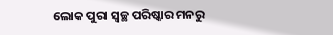ଲୋକ ପୁରା ସ୍ୱଚ୍ଛ ପରିଷ୍କାର ମନରୁ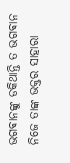ଭଗଵାନଙ୍କୁ ଡକିଥାନ୍ତି ତ ଭଗଵାନ ନିଜେ ତାଙ୍କ ଭକ୍ତର ସାହାରା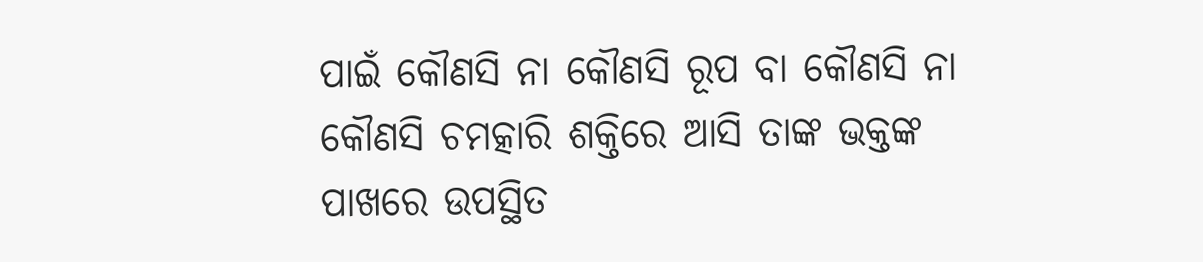ପାଇଁ କୌଣସି ନା କୌଣସି ରୂପ ବା କୌଣସି ନା କୌଣସି ଚମତ୍କାରି ଶକ୍ତିରେ ଆସି ତାଙ୍କ ଭକ୍ତଙ୍କ ପାଖରେ ଉପସ୍ଥିତ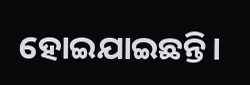ହୋଇଯାଇଛନ୍ତି।